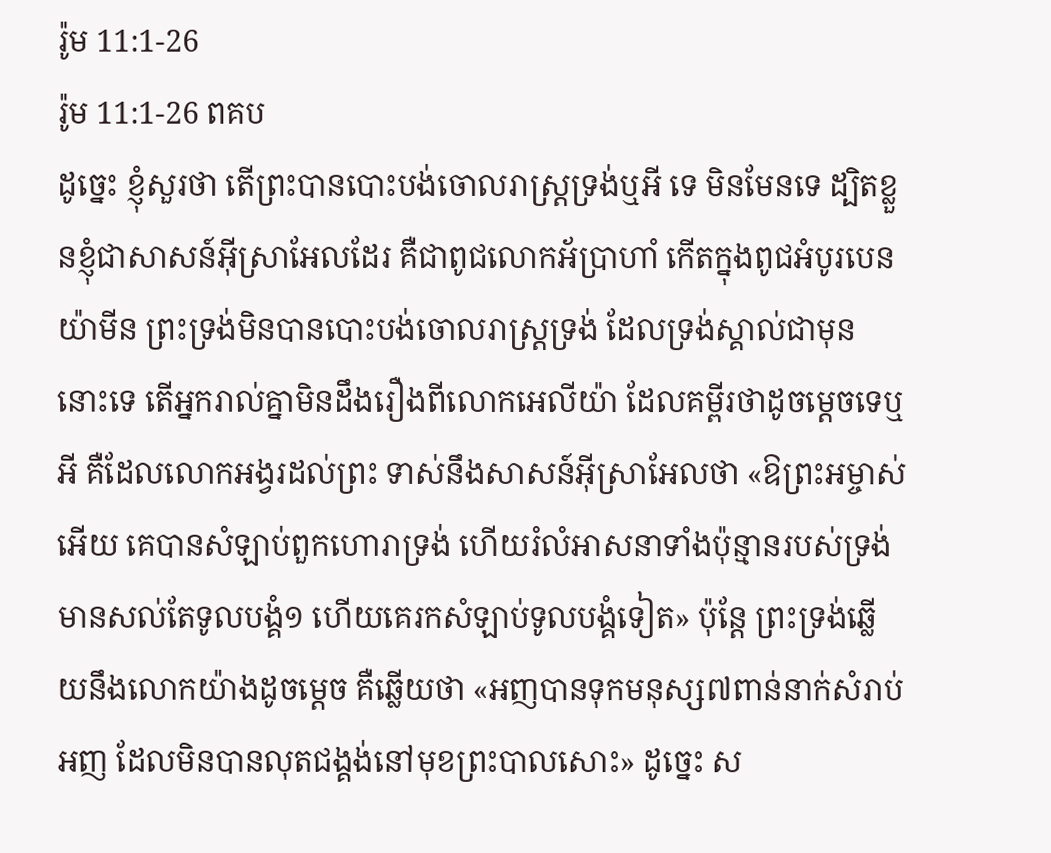រ៉ូម 11:1-26
រ៉ូម 11:1-26 ពគប
ដូច្នេះ ខ្ញុំសួរថា តើព្រះបានបោះបង់ចោលរាស្ត្រទ្រង់ឬអី ទេ មិនមែនទេ ដ្បិតខ្លួនខ្ញុំជាសាសន៍អ៊ីស្រាអែលដែរ គឺជាពូជលោកអ័ប្រាហាំ កើតក្នុងពូជអំបូរបេនយ៉ាមីន ព្រះទ្រង់មិនបានបោះបង់ចោលរាស្ត្រទ្រង់ ដែលទ្រង់ស្គាល់ជាមុននោះទេ តើអ្នករាល់គ្នាមិនដឹងរឿងពីលោកអេលីយ៉ា ដែលគម្ពីរថាដូចម្តេចទេឬអី គឺដែលលោកអង្វរដល់ព្រះ ទាស់នឹងសាសន៍អ៊ីស្រាអែលថា «ឱព្រះអម្ចាស់អើយ គេបានសំឡាប់ពួកហោរាទ្រង់ ហើយរំលំអាសនាទាំងប៉ុន្មានរបស់ទ្រង់ មានសល់តែទូលបង្គំ១ ហើយគេរកសំឡាប់ទូលបង្គំទៀត» ប៉ុន្តែ ព្រះទ្រង់ឆ្លើយនឹងលោកយ៉ាងដូចម្តេច គឺឆ្លើយថា «អញបានទុកមនុស្ស៧ពាន់នាក់សំរាប់អញ ដែលមិនបានលុតជង្គង់នៅមុខព្រះបាលសោះ» ដូច្នេះ ស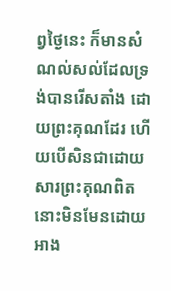ព្វថ្ងៃនេះ ក៏មានសំណល់សល់ដែលទ្រង់បានរើសតាំង ដោយព្រះគុណដែរ ហើយបើសិនជាដោយសារព្រះគុណពិត នោះមិនមែនដោយអាង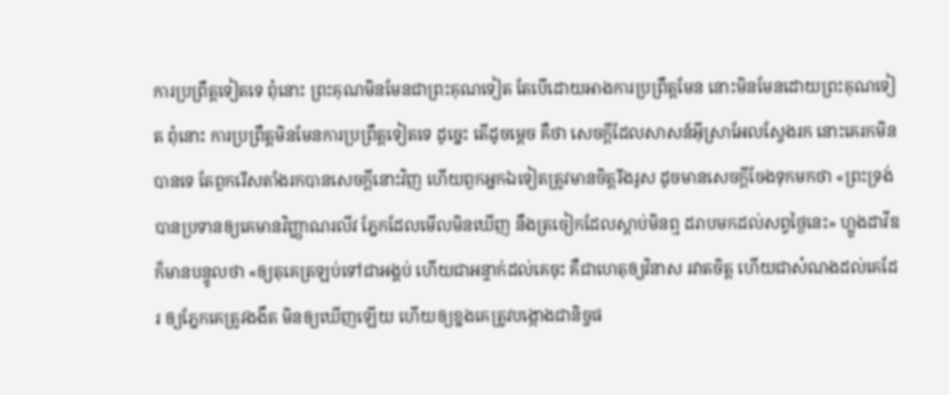ការប្រព្រឹត្តទៀតទេ ពុំនោះ ព្រះគុណមិនមែនជាព្រះគុណទៀត តែបើដោយអាងការប្រព្រឹត្តមែន នោះមិនមែនដោយព្រះគុណទៀត ពុំនោះ ការប្រព្រឹត្តមិនមែនការប្រព្រឹត្តទៀតទេ ដូច្នេះ តើដូចម្តេច គឺថា សេចក្ដីដែលសាសន៍អ៊ីស្រាអែលស្វែងរក នោះគេរកមិនបានទេ តែពួករើសតាំងរកបានសេចក្ដីនោះវិញ ហើយពួកអ្នកឯទៀតត្រូវមានចិត្តរឹងរូស ដូចមានសេចក្ដីចែងទុកមកថា «ព្រះទ្រង់បានប្រទានឲ្យគេមានវិញ្ញាណរលីវ ភ្នែកដែលមើលមិនឃើញ នឹងត្រចៀកដែលស្តាប់មិនឮ ដរាបមកដល់សព្វថ្ងៃនេះ» ហ្លួងដាវីឌក៏មានបន្ទូលថា «ឲ្យតុគេត្រឡប់ទៅជាអង្គប់ ហើយជាអន្ទាក់ដល់គេចុះ គឺជាហេតុឲ្យវិនាស រវាតចិត្ត ហើយជាសំណងដល់គេដែរ ឲ្យភ្នែកគេត្រូវងងឹត មិនឲ្យឃើញឡើយ ហើយឲ្យខ្នងគេត្រូវបង្កោងជានិច្ចផ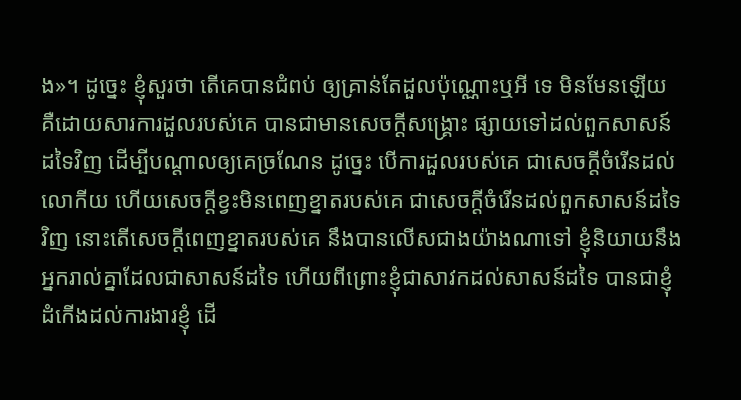ង»។ ដូច្នេះ ខ្ញុំសួរថា តើគេបានជំពប់ ឲ្យគ្រាន់តែដួលប៉ុណ្ណោះឬអី ទេ មិនមែនឡើយ គឺដោយសារការដួលរបស់គេ បានជាមានសេចក្ដីសង្គ្រោះ ផ្សាយទៅដល់ពួកសាសន៍ដទៃវិញ ដើម្បីបណ្តាលឲ្យគេច្រណែន ដូច្នេះ បើការដួលរបស់គេ ជាសេចក្ដីចំរើនដល់លោកីយ ហើយសេចក្ដីខ្វះមិនពេញខ្នាតរបស់គេ ជាសេចក្ដីចំរើនដល់ពួកសាសន៍ដទៃវិញ នោះតើសេចក្ដីពេញខ្នាតរបស់គេ នឹងបានលើសជាងយ៉ាងណាទៅ ខ្ញុំនិយាយនឹងអ្នករាល់គ្នាដែលជាសាសន៍ដទៃ ហើយពីព្រោះខ្ញុំជាសាវកដល់សាសន៍ដទៃ បានជាខ្ញុំដំកើងដល់ការងារខ្ញុំ ដើ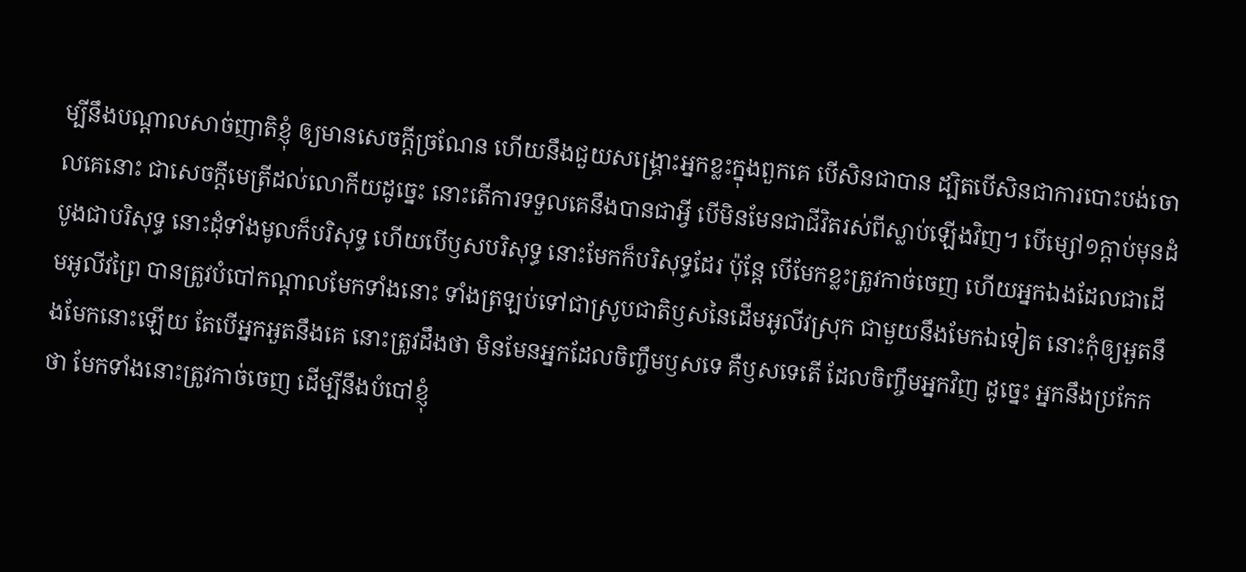ម្បីនឹងបណ្តាលសាច់ញាតិខ្ញុំ ឲ្យមានសេចក្ដីច្រណែន ហើយនឹងជួយសង្គ្រោះអ្នកខ្លះក្នុងពួកគេ បើសិនជាបាន ដ្បិតបើសិនជាការបោះបង់ចោលគេនោះ ជាសេចក្ដីមេត្រីដល់លោកីយដូច្នេះ នោះតើការទទួលគេនឹងបានជាអ្វី បើមិនមែនជាជីវិតរស់ពីស្លាប់ឡើងវិញ។ បើម្សៅ១ក្តាប់មុនដំបូងជាបរិសុទ្ធ នោះដុំទាំងមូលក៏បរិសុទ្ធ ហើយបើឫសបរិសុទ្ធ នោះមែកក៏បរិសុទ្ធដែរ ប៉ុន្តែ បើមែកខ្លះត្រូវកាច់ចេញ ហើយអ្នកឯងដែលជាដើមអូលីវព្រៃ បានត្រូវបំបៅកណ្តាលមែកទាំងនោះ ទាំងត្រឡប់ទៅជាស្រូបជាតិឫសនៃដើមអូលីវស្រុក ជាមួយនឹងមែកឯទៀត នោះកុំឲ្យអួតនឹងមែកនោះឡើយ តែបើអ្នកអួតនឹងគេ នោះត្រូវដឹងថា មិនមែនអ្នកដែលចិញ្ចឹមឫសទេ គឺឫសទេតើ ដែលចិញ្ចឹមអ្នកវិញ ដូច្នេះ អ្នកនឹងប្រកែកថា មែកទាំងនោះត្រូវកាច់ចេញ ដើម្បីនឹងបំបៅខ្ញុំ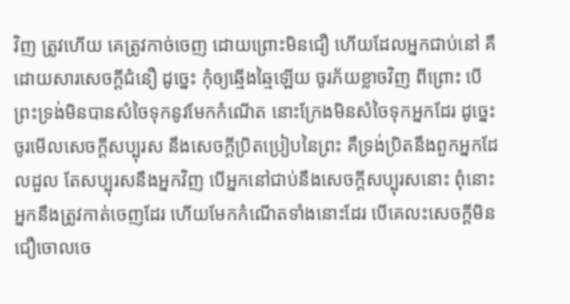វិញ ត្រូវហើយ គេត្រូវកាច់ចេញ ដោយព្រោះមិនជឿ ហើយដែលអ្នកជាប់នៅ គឺដោយសារសេចក្ដីជំនឿ ដូច្នេះ កុំឲ្យឆ្មើងឆ្មៃឡើយ ចូរភ័យខ្លាចវិញ ពីព្រោះ បើព្រះទ្រង់មិនបានសំចៃទុកនូវមែកកំណើត នោះក្រែងមិនសំចៃទុកអ្នកដែរ ដូច្នេះ ចូរមើលសេចក្ដីសប្បុរស នឹងសេចក្ដីប្រិតប្រៀបនៃព្រះ គឺទ្រង់ប្រិតនឹងពួកអ្នកដែលដួល តែសប្បុរសនឹងអ្នកវិញ បើអ្នកនៅជាប់នឹងសេចក្ដីសប្បុរសនោះ ពុំនោះ អ្នកនឹងត្រូវកាត់ចេញដែរ ហើយមែកកំណើតទាំងនោះដែរ បើគេលះសេចក្ដីមិនជឿចោលចេ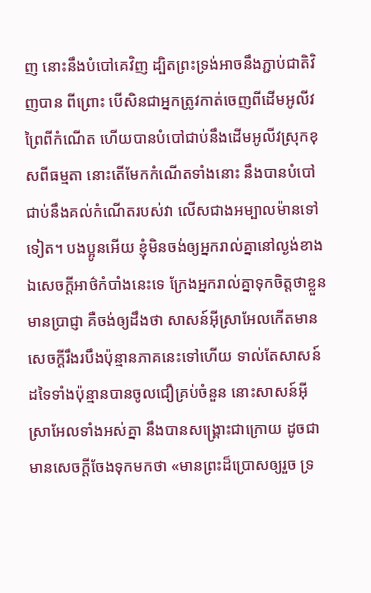ញ នោះនឹងបំបៅគេវិញ ដ្បិតព្រះទ្រង់អាចនឹងភ្ជាប់ជាតិវិញបាន ពីព្រោះ បើសិនជាអ្នកត្រូវកាត់ចេញពីដើមអូលីវព្រៃពីកំណើត ហើយបានបំបៅជាប់នឹងដើមអូលីវស្រុកខុសពីធម្មតា នោះតើមែកកំណើតទាំងនោះ នឹងបានបំបៅជាប់នឹងគល់កំណើតរបស់វា លើសជាងអម្បាលម៉ានទៅទៀត។ បងប្អូនអើយ ខ្ញុំមិនចង់ឲ្យអ្នករាល់គ្នានៅល្ងង់ខាងឯសេចក្ដីអាថ៌កំបាំងនេះទេ ក្រែងអ្នករាល់គ្នាទុកចិត្តថាខ្លួនមានប្រាជ្ញា គឺចង់ឲ្យដឹងថា សាសន៍អ៊ីស្រាអែលកើតមានសេចក្ដីរឹងរបឹងប៉ុន្មានភាគនេះទៅហើយ ទាល់តែសាសន៍ដទៃទាំងប៉ុន្មានបានចូលជឿគ្រប់ចំនួន នោះសាសន៍អ៊ីស្រាអែលទាំងអស់គ្នា នឹងបានសង្គ្រោះជាក្រោយ ដូចជាមានសេចក្ដីចែងទុកមកថា «មានព្រះដ៏ប្រោសឲ្យរួច ទ្រ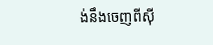ង់នឹងចេញពីស៊ី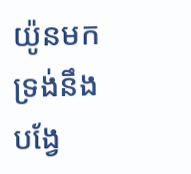យ៉ូនមក ទ្រង់នឹងបង្វែ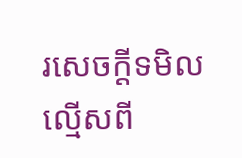រសេចក្ដីទមិលល្មើសពី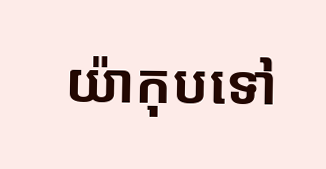យ៉ាកុបទៅ